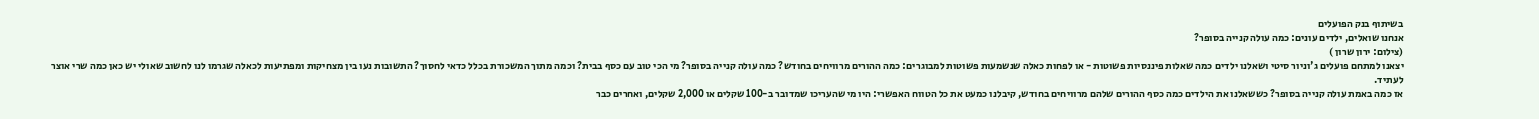בשיתוף בנק הפועלים
אנחנו שואלים, ילדים עונים: כמה עולה קנייה בסופר?
(צילום: ירון שרון )
יצאנו למתחם פועלים ג'וניור סיטי ושאלנו ילדים כמה שאלות פיננסיות פשוטות - או לפחות כאלה שנשמעות פשוטות למבוגרים: כמה ההורים מרוויחים בחודש? כמה עולה קנייה בסופר? מי הכי טוב עם כסף בבית? וכמה מתוך המשכורת בכלל כדאי לחסוך? התשובות נעו בין מצחיקות ומפתיעות לכאלה שגרמו לנו לחשוב שאולי יש כאן כמה שרי אוצר לעתיד.
אז כמה באמת עולה קנייה בסופר? כששאלנו את הילדים כמה כסף ההורים שלהם מרוויחים בחודש, קיבלנו כמעט את כל הטווח האפשרי: היו מי שהעריכו שמדובר ב-100 שקלים או 2,000 שקלים, ואחרים כבר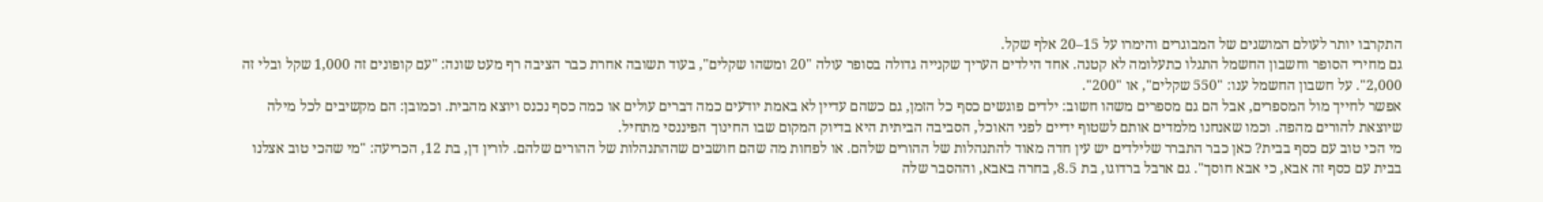התקרבו יותר לעולם המושגים של המבוגרים והימרו על 15–20 אלף שקל.
גם מחירי הסופר וחשבון החשמל התגלו כתעלומה לא קטנה. אחד הילדים העריך שקנייה גדולה בסופר עולה "20 ומשהו שקלים", בעוד תשובה אחרת כבר הציבה רף מעט שונה: "עם קופונים זה 1,000 שקל ובלי זה 2,000". על חשבון החשמל ענו: "550 שקלים", או "200".
אפשר לחייך מול המספרים, אבל הם גם מספרים משהו חשוב: ילדים פוגשים כסף כל הזמן, גם כשהם עדיין לא באמת יודעים כמה דברים עולים או כמה כסף נכנס ויוצא מהבית. וכמובן: הם מקשיבים לכל מילה שיוצאת להורים מהפה. וכמו שאנחנו מלמדים אותם לשטוף ידיים לפני האוכל, הסביבה הביתית היא בדיוק המקום שבו החינוך הפיננסי מתחיל.
מי הכי טוב עם כסף בבית? כאן כבר התברר שלילדים יש עין חדה מאוד להתנהלות של ההורים שלהם. או לפחות מה שהם חושבים שההתנהלות של ההורים שלהם. לורין דן, בת 12, הכריעה: "מי שהכי טוב אצלנו בבית עם כסף זה אבא, כי אבא חוסך". גם ארבל ברדוגו, בת 8.5, בחרה באבא, וההסבר שלה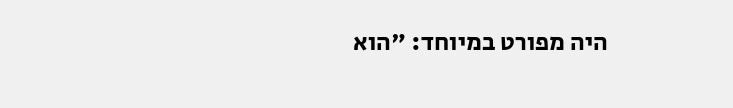היה מפורט במיוחד: "הוא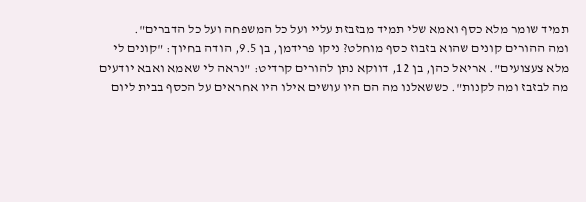תמיד שומר מלא כסף ואמא שלי תמיד מבזבזת עליי ועל כל המשפחה ועל כל הדברים".
ומה ההורים קונים שהוא בזבוז כסף מוחלט? ניקו פרידמן, בן 9.5, הודה בחיוך: "קונים לי מלא צעצועים". אריאל כהן, בן 12, דווקא נתן להורים קרדיט: "נראה לי שאמא ואבא יודעים מה לבזבז ומה לקנות". כששאלנו מה הם היו עושים אילו היו אחראים על הכסף בבית ליום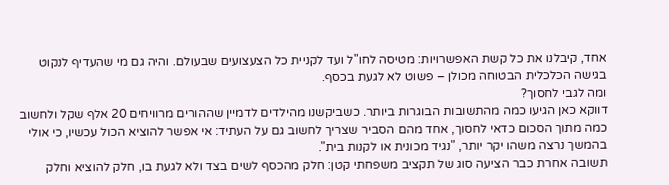אחד, קיבלנו את כל קשת האפשרויות: מטיסה לחו"ל ועד לקניית כל הצעצועים שבעולם. והיה גם מי שהעדיף לנקוט בגישה הכלכלית הבטוחה מכולן – פשוט לא לגעת בכסף.
ומה לגבי לחסוך?
דווקא כאן הגיעו כמה מהתשובות הבוגרות ביותר. כשביקשנו מהילדים לדמיין שההורים מרוויחים 20 אלף שקל ולחשוב כמה מתוך הסכום כדאי לחסוך, אחד מהם הסביר שצריך לחשוב גם על העתיד: אי אפשר להוציא הכול עכשיו, כי אולי בהמשך נרצה משהו יקר יותר, "נגיד מכונית או לקנות בית".
תשובה אחרת כבר הציעה סוג של תקציב משפחתי קטן: חלק מהכסף לשים בצד ולא לגעת בו, חלק להוציא וחלק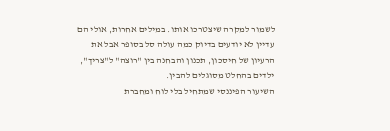לשמור למקרה שיצטרכו אותו. במילים אחרות, אולי הם עדיין לא יודעים בדיוק כמה עולה סל בסופר אבל את הרעיון של חיסכון, תכנון והבחנה בין "רוצה" ל"צריך", ילדים בהחלט מסוגלים להבין.
השיעור הפיננסי שמתחיל בלי לוח ומחברת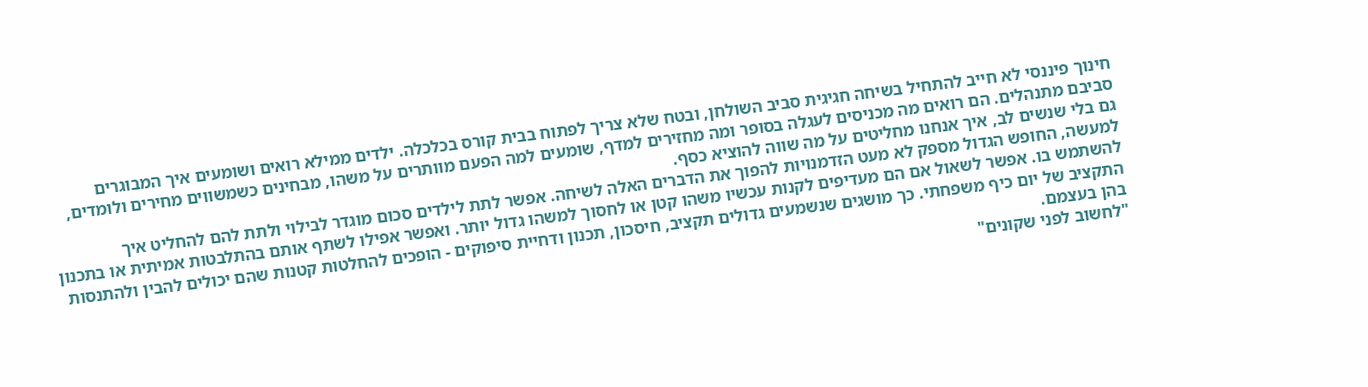חינוך פיננסי לא חייב להתחיל בשיחה חגיגית סביב השולחן, ובטח שלא צריך לפתוח בבית קורס בכלכלה. ילדים ממילא רואים ושומעים איך המבוגרים סביבם מתנהלים. הם רואים מה מכניסים לעגלה בסופר ומה מחזירים למדף, שומעים למה הפעם מוותרים על משהו, מבחינים כשמשווים מחירים ולומדים, גם בלי שנשים לב, איך אנחנו מחליטים על מה שווה להוציא כסף.
למעשה, החופש הגדול מספק לא מעט הזדמנויות להפוך את הדברים האלה לשיחה. אפשר לתת לילדים סכום מוגדר לבילוי ולתת להם להחליט איך להשתמש בו. אפשר לשאול אם הם מעדיפים לקנות עכשיו משהו קטן או לחסוך למשהו גדול יותר. ואפשר אפילו לשתף אותם בהתלבטות אמיתית או בתכנון התקציב של יום כיף משפחתי. כך מושגים שנשמעים גדולים תקציב, חיסכון, תכנון ודחיית סיפוקים - הופכים להחלטות קטנות שהם יכולים להבין ולהתנסות בהן בעצמם.
"לחשוב לפני שקונים"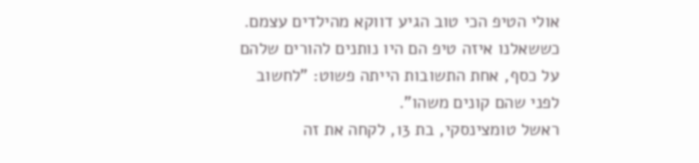אולי הטיפ הכי טוב הגיע דווקא מהילדים עצמם. כששאלנו איזה טיפ הם היו נותנים להורים שלהם על כסף, אחת התשובות הייתה פשוט: "לחשוב לפני שהם קונים משהו".
ראשל טומצינסקי, בת 13, לקחה את זה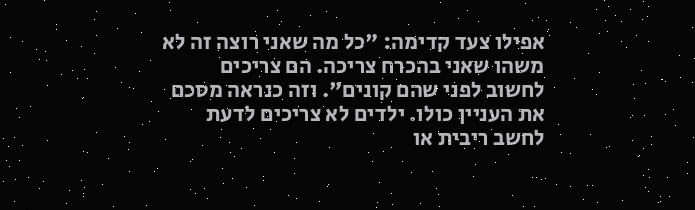אפילו צעד קדימה: "כל מה שאני רוצה זה לא משהו שאני בהכרח צריכה. הם צריכים לחשוב לפני שהם קונים". וזה כנראה מסכם את העניין כולו. ילדים לא צריכים לדעת לחשב ריבית או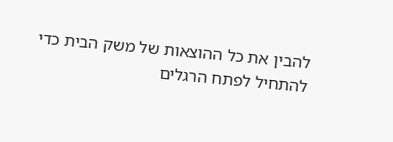להבין את כל ההוצאות של משק הבית כדי להתחיל לפתח הרגלים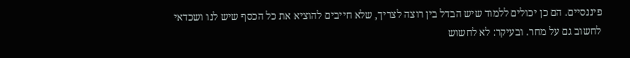פיננסיים. הם כן יכולים ללמוד שיש הבדל בין רוצה לצריך, שלא חייבים להוציא את כל הכסף שיש לנו ושכדאי לחשוב גם על מחר. ובעיקר: לא לחשוש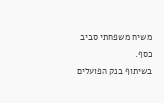משיח משפחתי סביב כסף.
בשיתוף בנק הפועלים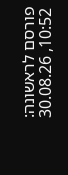פורסם לראשונה: 10:52, 30.08.26